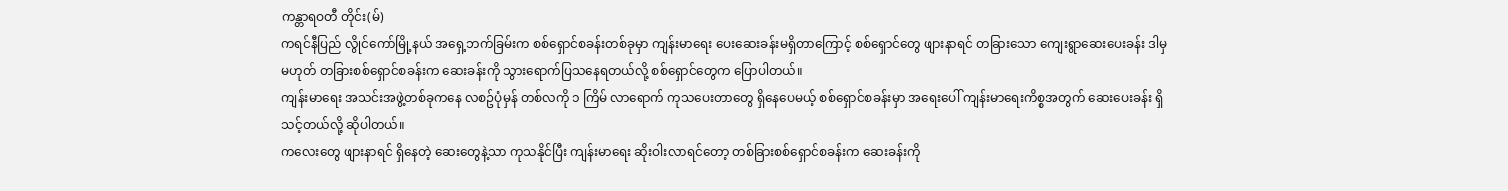ကန္တာရဝတီ တိုင်း(မ်)
ကရင်နီပြည် လွိုင်ကော်မြို့နယ် အရှေ့ဘက်ခြမ်းက စစ်ရှောင်စခန်းတစ်ခုမှာ ကျန်းမာရေး ပေးဆေးခန်းမရှိတာကြောင့် စစ်ရှောင်တွေ ဖျားနာရင် တခြားသော ကျေးရွာဆေးပေးခန်း ဒါမှမဟုတ် တခြားစစ်ရှောင်စခန်းက ဆေးခန်းကို သွားရောက်ပြသနေရတယ်လို့ စစ်ရှောင်တွေက ပြောပါတယ်။
ကျန်းမာရေး အသင်းအဖွဲ့တစ်ခုကနေ လစဥ်ပုံမှန် တစ်လကို ၁ ကြိမ် လာရောက် ကုသပေးတာတွေ ရှိနေပေမယ့် စစ်ရှောင်စခန်းမှာ အရေးပေါ် ကျန်းမာရေးကိစ္စအတွက် ဆေးပေးခန်း ရှိသင့်တယ်လို့ ဆိုပါတယ်။
ကလေးတွေ ဖျားနာရင် ရှိနေတဲ့ ဆေးတွေနဲ့သာ ကုသနိုင်ပြီး ကျန်းမာရေး ဆိုးဝါးလာရင်တော့ တစ်ခြားစစ်ရှောင်စခန်းက ဆေးခန်းကို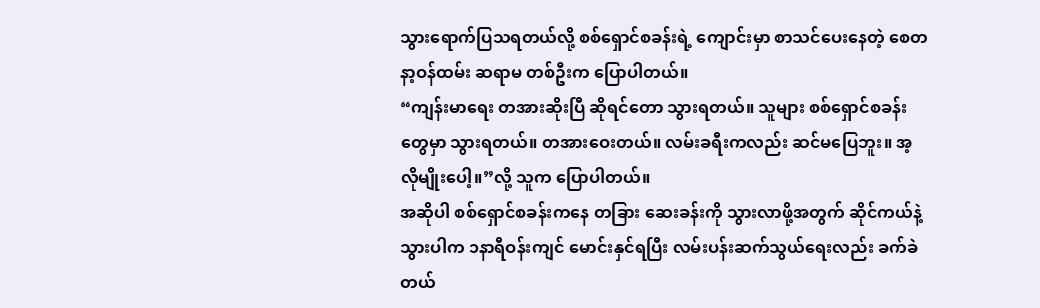သွားရောက်ပြသရတယ်လို့ စစ်ရှောင်စခန်းရဲ့ ကျောင်းမှာ စာသင်ပေးနေတဲ့ စေတနာ့ဝန်ထမ်း ဆရာမ တစ်ဦးက ပြောပါတယ်။
“ကျန်းမာရေး တအားဆိုးပြီ ဆိုရင်တော သွားရတယ်။ သူများ စစ်ရှောင်စခန်းတွေမှာ သွားရတယ်။ တအားဝေးတယ်။ လမ်းခရီးကလည်း ဆင်မပြေဘူး။ အ့လိုမျိုးပေါ့။”လို့ သူက ပြောပါတယ်။
အဆိုပါ စစ်ရှောင်စခန်းကနေ တခြား ဆေးခန်းကို သွားလာဖို့အတွက် ဆိုင်ကယ်နဲ့သွားပါက ၁နာရီဝန်းကျင် မောင်းနှင်ရပြီး လမ်းပန်းဆက်သွယ်ရေးလည်း ခက်ခဲတယ်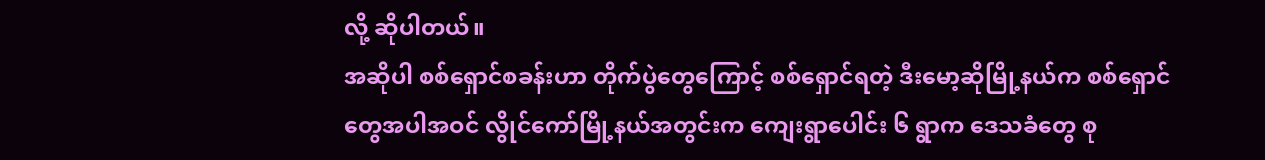လို့ ဆိုပါတယ်။
အဆိုပါ စစ်ရှောင်စခန်းဟာ တိုက်ပွဲတွေကြောင့် စစ်ရှောင်ရတဲ့ ဒီးမော့ဆိုမြို့နယ်က စစ်ရှောင်တွေအပါအဝင် လွိုင်ကော်မြို့နယ်အတွင်းက ကျေးရွာပေါင်း ၆ ရွာက ဒေသခံတွေ စု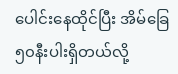ပေါင်းနေထိုင်ပြီး အိမ်ခြေ ၅၀နီးပါးရှိတယ်လို့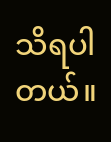သိရပါတယ်။